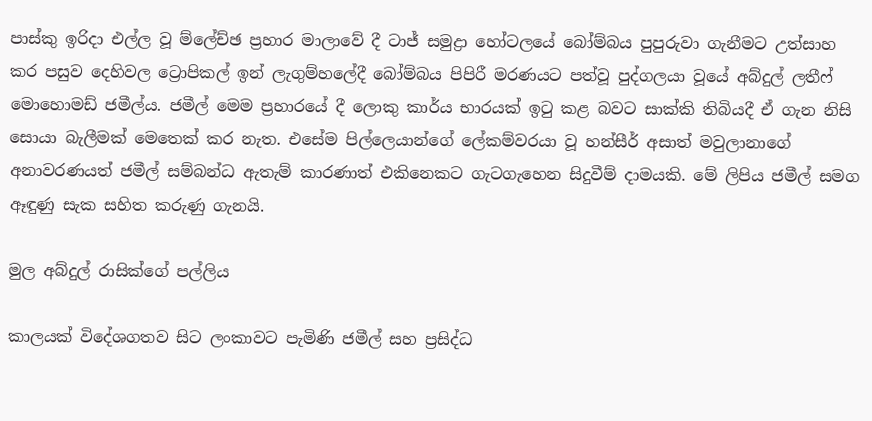පාස්කු ඉරිදා එල්ල වූ ම්ලේච්ඡ ප්‍රහාර මාලාවේ දී ටාජ් සමුද්‍රා හෝටලයේ බෝම්බය පුපුරුවා ගැනීමට උත්සාහ කර පසුව දෙහිවල ට්‍රොපිකල් ඉන් ලැගුම්හලේදී බෝම්බය පිපිරී මරණයට පත්වූ පුද්ගලයා වූයේ අබ්දුල් ලතීෆ් මොහොමඩ් ජමීල්ය. ජමීල් මෙම ප්‍රහාරයේ දී ලොකු කාර්ය භාරයක් ඉටු කළ බවට සාක්කි තිබියදී ඒ ගැන නිසි සොයා බැලීමක් මෙතෙක් කර නැත. එසේම පිල්ලෙයාන්ගේ ලේකම්වරයා වූ හන්සීර් අසාත් මවුලානාගේ අනාවරණයත් ජමීල් සම්බන්ධ ඇතැම් කාරණාත් එකිනෙකට ගැටගැහෙන සිදුවීම් දාමයකි. මේ ලිපිය ජමීල් සමග ඈඳුණු සැක සහිත කරුණු ගැනයි.

මුල අබ්දුල් රාසික්ගේ පල්ලිය

කාලයක් විදේශගතව සිට ලංකාවට පැමිණි ජමීල් සහ ප්‍රසිද්ධ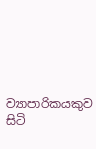ව්‍යාපාරිකයකුව සිටි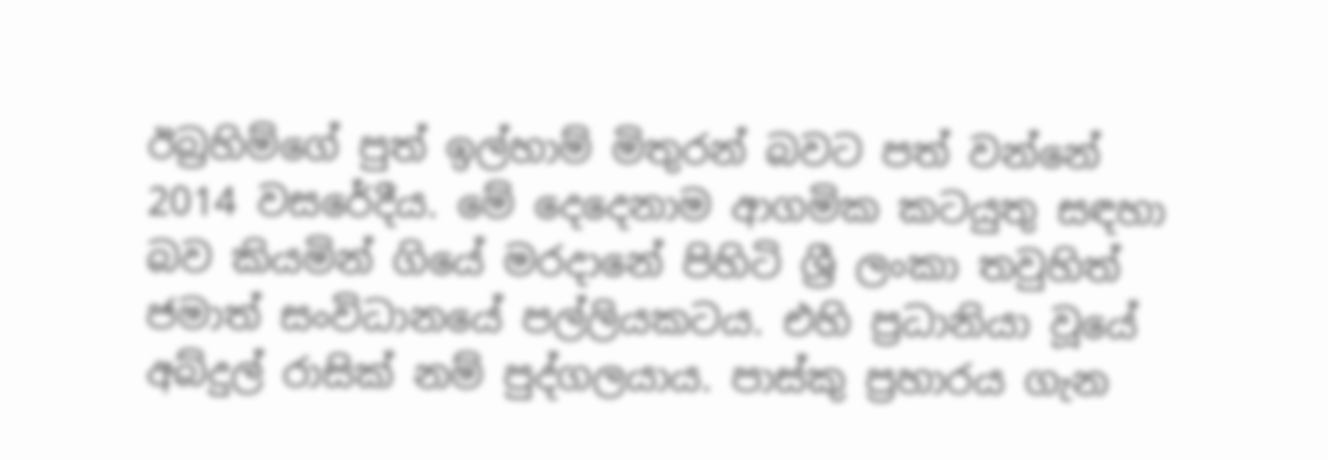ඊබ්‍රහිම්ගේ පුත් ඉල්හාම් මිතුරන් බවට පත් වන්නේ 2014 වසරේදීය. මේ දෙදෙනාම ආගමික කටයුතු සඳහා බව කියමින් ගියේ මරදානේ පිහිටි ශ්‍රී ලංකා තවුහිත් ජමාත් සංවිධානයේ පල්ලියකටය. එහි ප්‍රධානියා වූයේ අබ්දුල් රාසික් නම් පුද්ගලයාය. පාස්කු ප්‍රහාරය ගැන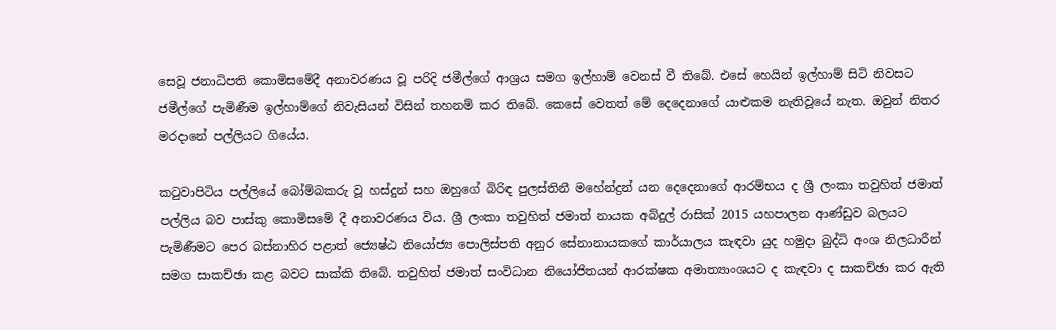සෙවූ ජනාධිපති කොමිසමේදී අනාවරණය වූ පරිදි ජමීල්ගේ ආශ්‍රය සමග ඉල්හාම් වෙනස් වී තිබේ. එසේ හෙයින් ඉල්හාම් සිටි නිවසට ජමීල්ගේ පැමිණීම ඉල්හාම්ගේ නිවැසියන් විසින් තහනම් කර තිබේ. කෙසේ වෙතත් මේ දෙදෙනාගේ යාළුකම නැතිවූයේ නැත. ඔවුන් නිතර මරදානේ පල්ලියට ගියේය.

කටුවාපිටිය පල්ලියේ බෝම්බකරු වූ හස්දුන් සහ ඔහුගේ බිරිඳ පුලස්තිනී මහේන්ද්‍රන් යන දෙදෙනාගේ ආරම්භය ද ශ්‍රී ලංකා තවුහිත් ජමාත් පල්ලිය බව පාස්කු කොමිසමේ දී අනාවරණය විය. ශ්‍රී ලංකා තවුහිත් ජමාත් නායක අබ්දුල් රාසික් 2015 යහපාලන ආණ්ඩුව බලයට පැමිණීමට පෙර බස්නාහිර පළාත් ජ්‍යෙෂ්ඨ නියෝජ්‍ය පොලිස්පති අනුර සේනානායකගේ කාර්යාලය කැඳවා යුද හමුදා බුද්ධි අංශ නිලධාරීන් සමග සාකච්ඡා කළ බවට සාක්කි තිබේ. තවුහිත් ජමාත් සංවිධාන නියෝජිතයන් ආරක්ෂක අමාත්‍යාංශයට ද කැඳවා ද සාකච්ඡා කර ඇති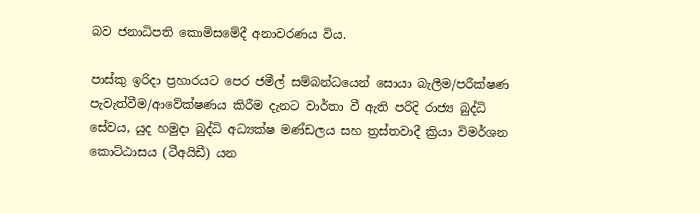බව ජනාධිපති කොමිසමේදී අනාවරණය විය.

පාස්කු ඉරිදා ප්‍රහාරයට පෙර ජමීල් සම්බන්ධයෙන් සොයා බැලීම/පරීක්ෂණ පැවැත්වීම/ආවේක්ෂණය කිරීම දැනට වාර්තා වී ඇති පරිදි රාජ්‍ය බුද්ධි සේවය, යුද හමුදා බුද්ධි අධ්‍යක්ෂ මණ්ඩලය සහ ත්‍රස්තවාදී ක්‍රියා විමර්ශන කොට්ඨාසය (ටීඅයිඩී) යන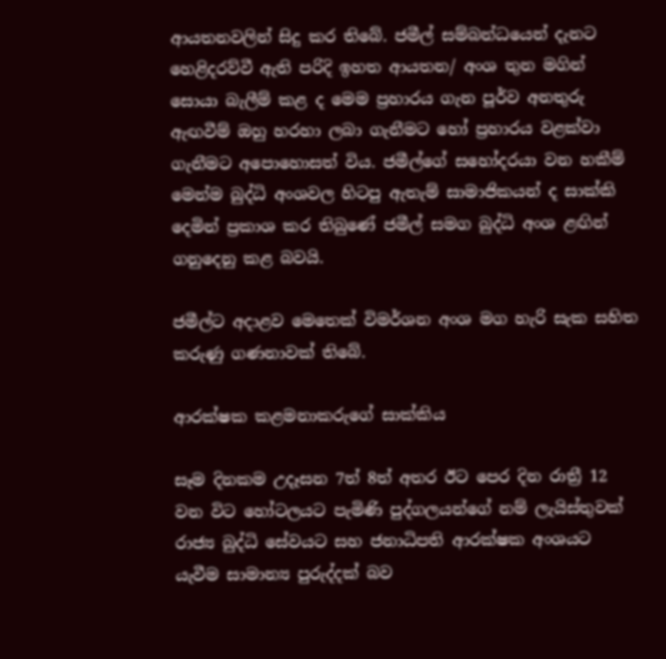ආයතනවලින් සිදු කර තිබේ. ජමීල් සම්බන්ධයෙන් දැනට හෙළිදරව්වී ඇති පරිදි ඉහත ආයතන/ අංශ තුන මගින් සොයා බැලීම් කළ ද මෙම ප්‍රහාරය ගැන පූර්ව අනතුරු ඇඟවීම් ඔහු හරහා ලබා ගැනීමට හෝ ප්‍රහාරය වළක්වා ගැනීමට අපොහොසත් විය. ජමීල්ගේ සහෝදරයා වන හකීම් මෙන්ම බුද්ධි අංශවල හිටපු ඇතැම් සාමාජිකයන් ද සාක්කි දෙමින් ප්‍රකාශ කර තිබුණේ ජමීල් සමග බුද්ධි අංශ ළඟින් ගනුදෙනු කළ බවයි.

ජමීල්ට අදාළව මෙතෙක් විමර්ශන අංශ මග හැරි සැක සහිත කරුණු ගණනාවක් තිබේ.

ආරක්ෂක කළමනාකරුගේ සාක්කිය

සෑම දිනකම උදෑසන 7ත් 8ත් අතර ඊට පෙර දින රාත්‍රී 12 වන විට හෝටලයට පැමිණි පුද්ගලයන්ගේ නම් ලැයිස්තුවක් රාජ්‍ය බුද්ධි සේවයට සහ ජනාධිපති ආරක්ෂක අංශයට යැවීම සාමාන්‍ය පුරුද්දක් බව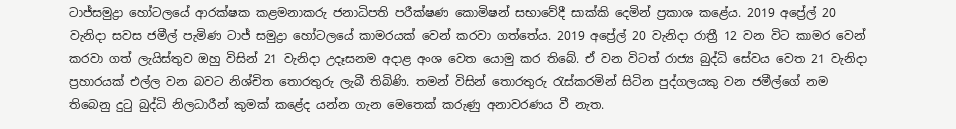ටාජ්සමුද්‍රා හෝටලයේ ආරක්ෂක කළමනාකරු ජනාධිපති පරීක්ෂණ කොමිෂන් සභාවේදී සාක්කි දෙමින් ප්‍රකාශ කළේය. 2019 අප්‍රේල් 20 වැනිදා සවස ජමීල් පැමිණ ටාජ් සමුද්‍රා හෝටලයේ කාමරයක් වෙන් කරවා ගත්තේය. 2019 අප්‍රේල් 20 වැනිදා රාත්‍රී 12 වන විට කාමර වෙන් කරවා ගත් ලැයිස්තුව ඔහු විසින් 21 වැනිදා උදෑසනම අදාළ අංශ වෙත යොමු කර තිබේ. ඒ වන විටත් රාජ්‍ය බුද්ධි සේවය වෙත 21 වැනිදා ප්‍රහාරයක් එල්ල වන බවට නිශ්චිත තොරතුරු ලැබී තිබිණි. තමන් විසින් තොරතුරු රැස්කරමින් සිටින පුද්ගලයකු වන ජමීල්ගේ නම තිබෙනු දුටු බුද්ධි නිලධාරීන් කුමක් කළේද යන්න ගැන මෙතෙක් කරුණු අනාවරණය වී නැත.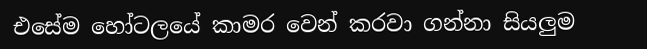එසේම හෝටලයේ කාමර වෙන් කරවා ගන්නා සියලුම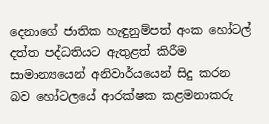දෙනාගේ ජාතික හැඳුනුම්පත් අංක හෝටල් දත්ත පද්ධතියට ඇතුළත් කිරීම සාමාන්‍යයෙන් අනිවාර්යයෙන් සිදු කරන බව හෝටලයේ ආරක්ෂක කළමනාකරු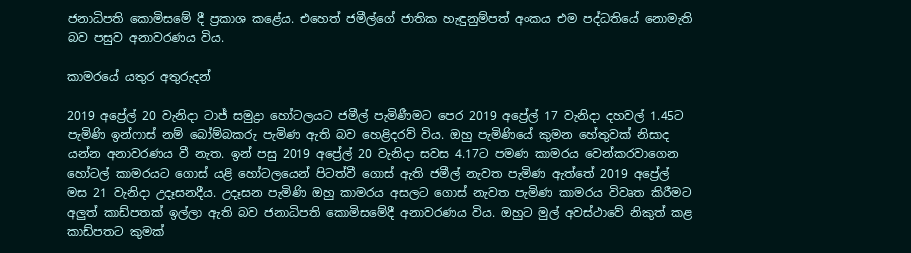ජනාධිපති කොමිසමේ දී ප්‍රකාශ කළේය. එහෙත් ජමීල්ගේ ජාතික හැඳුනුම්පත් අංකය එම පද්ධතියේ නොමැති බව පසුව අනාවරණය විය.

කාමරයේ යතුර අතුරුදන්

2019 අප්‍රේල් 20 වැනිදා ටාජ් සමුද්‍රා හෝටලයට ජමීල් පැමිණීමට පෙර 2019 අප්‍රේල් 17 වැනිදා දහවල් 1.45ට පැමිණි ඉන්ෆාස් නම් බෝම්බකරු පැමිණ ඇති බව හෙළිදරව් විය. ඔහු පැමිණියේ කුමන හේතුවක් නිසාද යන්න අනාවරණය වී නැත. ඉන් පසු 2019 අප්‍රේල් 20 වැනිදා සවස 4.17ට පමණ කාමරය වෙන්කරවාගෙන හෝටල් කාමරයට ගොස් යළි හෝටලයෙන් පිටත්වී ගොස් ඇති ජමීල් නැවත පැමිණ ඇත්තේ 2019 අප්‍රේල් මස 21 වැනිදා උදෑසනදීය. උදෑසන පැමිණි ඔහු කාමරය අසලට ගොස් නැවත පැමිණ කාමරය විවෘත කිරීමට අලුත් කාඩ්පතක් ඉල්ලා ඇති බව ජනාධිපති කොමිසමේදී අනාවරණය විය. ඔහුට මුල් අවස්ථාවේ නිකුත් කළ කාඩ්පතට කුමක්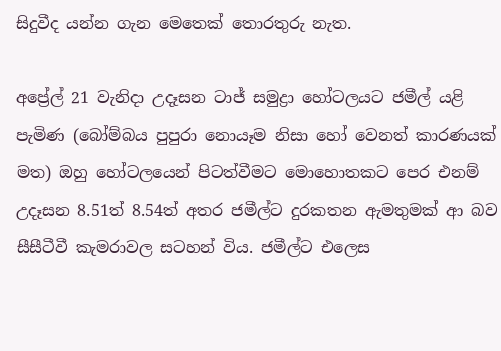සිදුවීද යන්න ගැන මෙතෙක් තොරතුරු නැත.

අප්‍රේල් 21 වැනිදා උදෑසන ටාජ් සමුද්‍රා හෝටලයට ජමීල් යළි පැමිණ (බෝම්බය පුපුරා නොයෑම නිසා හෝ වෙනත් කාරණයක් මත) ඔහු හෝටලයෙන් පිටත්වීමට මොහොතකට පෙර එනම් උදෑසන 8.51ත් 8.54ත් අතර ජමීල්ට දුරකතන ඇමතුමක් ආ බව සීසීටීවී කැමරාවල සටහන් විය. ජමීල්ට එලෙස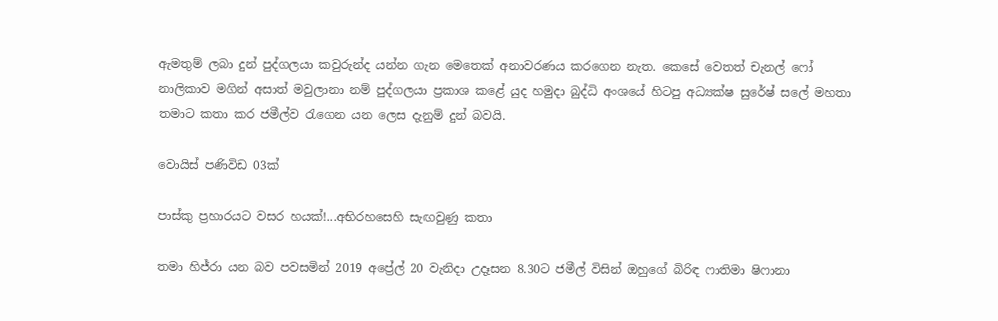ඇමතුම් ලබා දුන් පුද්ගලයා කවුරුන්ද යන්න ගැන මෙතෙක් අනාවරණය කරගෙන නැත. කෙසේ වෙතත් චැනල් ෆෝ නාලිකාව මගින් අසාත් මවුලානා නම් පුද්ගලයා ප්‍රකාශ කළේ යුද හමුදා බුද්ධි අංශයේ හිටපු අධ්‍යක්ෂ සුරේෂ් සලේ මහතා තමාට කතා කර ජමීල්ව රැගෙන යන ලෙස දැනුම් දුන් බවයි.

වොයිස් පණිවිඩ 03ක්

පාස්කු ප්‍රහාරයට වසර හයක්!...අභිරහසෙහි සැඟවුණු කතා

තමා හිජ්රා යන බව පවසමින් 2019 අප්‍රේල් 20 වැනිදා උදෑසන 8.30ට ජමීල් විසින් ඔහුගේ බිරිඳ ෆාතිමා ෂිෆානා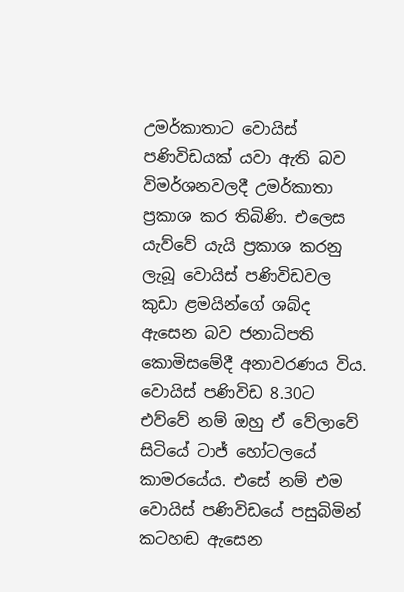උමර්කාතාට වොයිස් පණිවිඩයක් යවා ඇති බව විමර්ශනවලදී උමර්කාතා ප්‍රකාශ කර තිබිණි. එලෙස යැව්වේ යැයි ප්‍රකාශ කරනු ලැබූ වොයිස් පණිවිඩවල කුඩා ළමයින්ගේ ශබ්ද ඇසෙන බව ජනාධිපති කොමිසමේදී අනාවරණය විය. වොයිස් පණිවිඩ 8.30ට එව්වේ නම් ඔහු ඒ වේලාවේ සිටියේ ටාජ් හෝටලයේ කාමරයේය. එසේ නම් එම වොයිස් පණිවිඩයේ පසුබිමින් කටහඬ ඇසෙන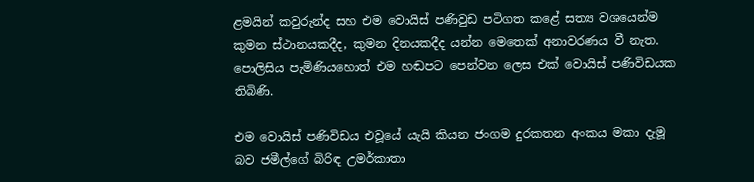ළමයින් කවුරුන්ද සහ එම වොයිස් පණිවුඩ පටිගත කළේ සත්‍ය වශයෙන්ම කුමන ස්ථානයකදීද, කුමන දිනයකදීද යන්න මෙතෙක් අනාවරණය වී නැත. පොලිසිය පැමිණියහොත් එම හඬපට පෙන්වන ලෙස එක් වොයිස් පණිවිඩයක තිබිණි.

එම වොයිස් පණිවිඩය එවූයේ යැයි කියන ජංගම දුරකතන අංකය මකා දැමූ බව ජමීල්ගේ බිරිඳ උමර්කාතා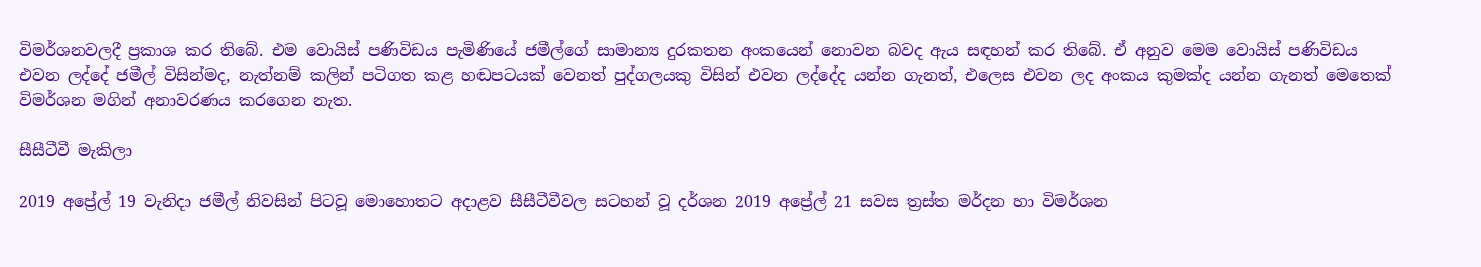විමර්ශනවලදී ප්‍රකාශ කර තිබේ. එම වොයිස් පණිවිඩය පැමිණියේ ජමීල්ගේ සාමාන්‍ය දුරකතන අංකයෙන් නොවන බවද ඇය සඳහන් කර තිබේ. ඒ අනුව මෙම වොයිස් පණිවිඩය එවන ලද්දේ ජමීල් විසින්මද, නැත්නම් කලින් පටිගත කළ හඬපටයක් වෙනත් පුද්ගලයකු විසින් එවන ලද්දේද යන්න ගැනත්, එලෙස එවන ලද අංකය කුමක්ද යන්න ගැනත් මෙතෙක් විමර්ශන මගින් අනාවරණය කරගෙන නැත.

සීසීටීවී මැකිලා

2019 අප්‍රේල් 19 වැනිදා ජමීල් නිවසින් පිටවූ මොහොතට අදාළව සීසීටීවීවල සටහන් වූ දර්ශන 2019 අප්‍රේල් 21 සවස ත්‍රස්ත මර්දන හා විමර්ශන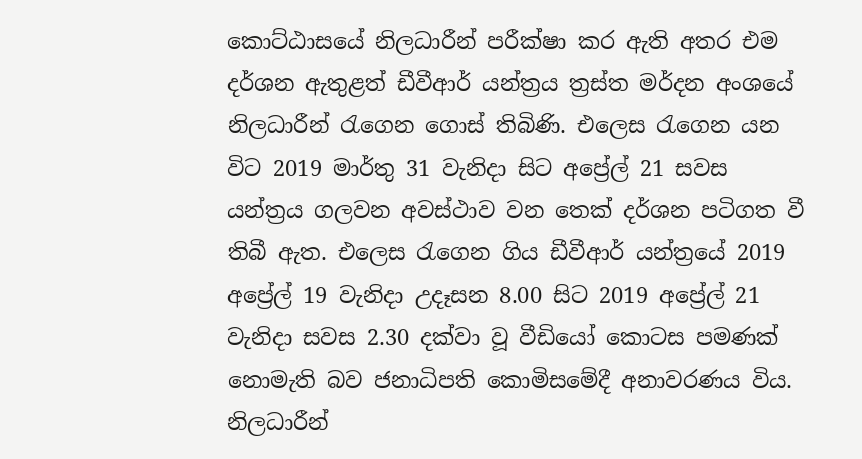කොට්ඨාසයේ නිලධාරීන් පරීක්ෂා කර ඇති අතර එම දර්ශන ඇතුළත් ඩීවීආර් යන්ත්‍රය ත්‍රස්ත මර්දන අංශයේ නිලධාරීන් රැගෙන ගොස් තිබිණි. එලෙස රැගෙන යන විට 2019 මාර්තු 31 වැනිදා සිට අප්‍රේල් 21 සවස යන්ත්‍රය ගලවන අවස්ථාව වන තෙක් දර්ශන පටිගත වී තිබී ඇත. එලෙස රැගෙන ගිය ඩීවීආර් යන්ත්‍රයේ 2019 අප්‍රේල් 19 වැනිදා උදෑසන 8.00 සිට 2019 අප්‍රේල් 21 වැනිදා සවස 2.30 දක්වා වූ වීඩියෝ කොටස පමණක් නොමැති බව ජනාධිපති කොමිසමේදී අනාවරණය විය. නිලධාරීන්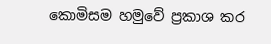කොමිසම හමුවේ ප්‍රකාශ කර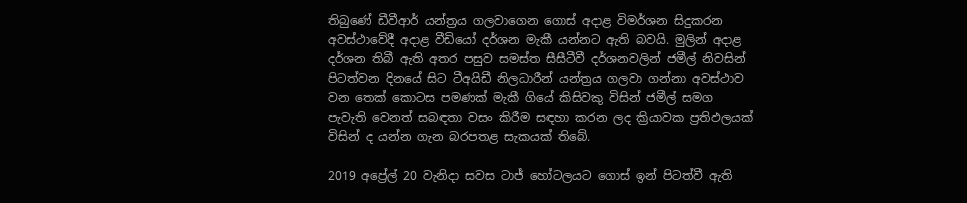තිබුණේ ඩීවීආර් යන්ත්‍රය ගලවාගෙන ගොස් අදාළ විමර්ශන සිදුකරන අවස්ථාවේදී අදාළ වීඩියෝ දර්ශන මැකී යන්නට ඇති බවයි. මුලින් අදාළ දර්ශන තිබී ඇති අතර පසුව සමස්ත සීසීටීවී දර්ශනවලින් ජමීල් නිවසින් පිටත්වන දිනයේ සිට ටීඅයිඩී නිලධාරීන් යන්ත්‍රය ගලවා ගන්නා අවස්ථාව වන තෙක් කොටස පමණක් මැකී ගියේ කිසිවකු විසින් ජමීල් සමග පැවැති වෙනත් සබඳතා වසං කිරීම සඳහා කරන ලද ක්‍රියාවක ප්‍රතිඵලයක් විසින් ද යන්න ගැන බරපතළ සැකයක් තිබේ.

2019 අප්‍රේල් 20 වැනිදා සවස ටාජ් හෝටලයට ගොස් ඉන් පිටත්වී ඇති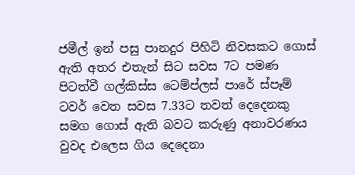ජමීල් ඉන් පසු පානදුර පිහිටි නිවසකට ගොස් ඇති අතර එතැන් සිට සවස 7ට පමණ පිටත්වී ගල්කිස්ස ටෙම්ප්ලස් පාරේ ස්පෑම් ටවර් වෙත සවස 7.33ට තවත් දෙදෙනකු සමග ගොස් ඇති බවට කරුණු අනාවරණය වුවද එලෙස ගිය දෙදෙනා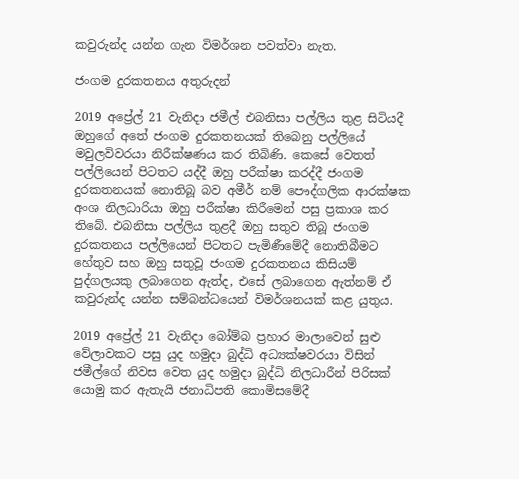කවුරුන්ද යන්න ගැන විමර්ශන පවත්වා නැත.

ජංගම දුරකතනය අතුරුදන්

2019 අප්‍රේල් 21 වැනිදා ජමීල් එබනිසා පල්ලිය තුළ සිටියදී ඔහුගේ අතේ ජංගම දුරකතනයක් තිබෙනු පල්ලියේ මවුලවිවරයා නිරීක්ෂණය කර තිබිණි. කෙසේ වෙතත් පල්ලියෙන් පිටතට යද්දී ඔහු පරීක්ෂා කරද්දී ජංගම දුරකතනයක් නොතිබූ බව අමීර් නම් පෞද්ගලික ආරක්ෂක අංශ නිලධාරියා ඔහු පරීක්ෂා කිරීමෙන් පසු ප්‍රකාශ කර තිබේ. එබනිසා පල්ලිය තුළදී ඔහු සතුව තිබූ ජංගම දුරකතනය පල්ලියෙන් පිටතට පැමිණීමේදී නොතිබීමට හේතුව සහ ඔහු සතුවූ ජංගම දුරකතනය කිසියම් පුද්ගලයකු ලබාගෙන ඇත්ද, එසේ ලබාගෙන ඇත්නම් ඒ කවුරුන්ද යන්න සම්බන්ධයෙන් විමර්ශනයක් කළ යුතුය.

2019 අප්‍රේල් 21 වැනිදා බෝම්බ ප්‍රහාර මාලාවෙන් සුළු වේලාවකට පසු යුද හමුදා බුද්ධි අධ්‍යක්ෂවරයා විසින් ජමීල්ගේ නිවස වෙත යුද හමුදා බුද්ධි නිලධාරීන් පිරිසක් යොමු කර ඇතැයි ජනාධිපති කොමිසමේදී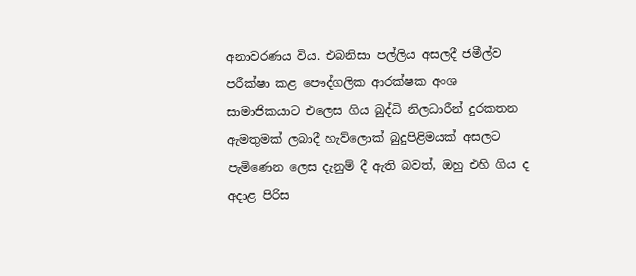අනාවරණය විය. එබනිසා පල්ලිය අසලදී ජමීල්ව පරීක්ෂා කළ පෞද්ගලික ආරක්ෂක අංශ සාමාජිකයාට එලෙස ගිය බුද්ධි නිලධාරීන් දුරකතන ඇමතුමක් ලබාදී හැව්ලොක් බුදුපිළිමයක් අසලට පැමිණෙන ලෙස දැනුම් දී ඇති බවත්, ඔහු එහි ගිය ද අදාළ පිරිස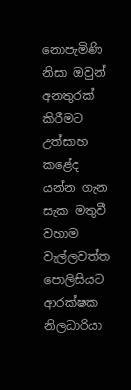නොපැමිණි නිසා ඔවුන් අනතුරක් කිරීමට උත්සාහ කළේද යන්න ගැන සැක මතුවී වහාම වැල්ලවත්ත පොලිසියට ආරක්ෂක නිලධාරියා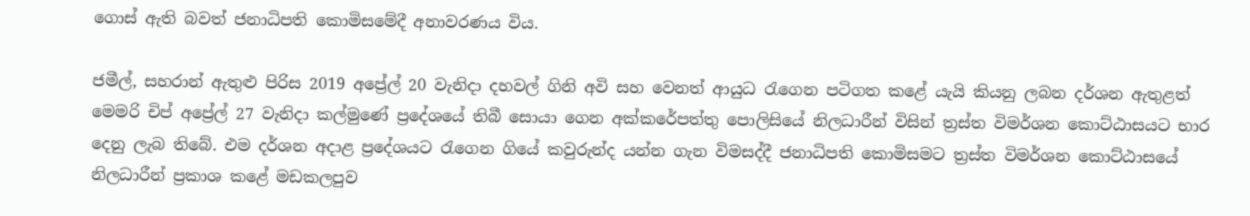ගොස් ඇති බවත් ජනාධිපති කොමිසමේදී අනාවරණය විය.

ජමීල්, සහරාන් ඇතුළු පිරිස 2019 අප්‍රේල් 20 වැනිදා දහවල් ගිනි අවි සහ වෙනත් ආයුධ රැගෙන පටිගත කළේ යැයි කියනු ලබන දර්ශන ඇතුළත් මෙමරි චිප් අප්‍රේල් 27 වැනිදා කල්මුණේ ප්‍රදේශයේ තිබී සොයා ගෙන අක්කරේපත්තු පොලිසියේ නිලධාරීන් විසින් ත්‍රස්ත විමර්ශන කොට්ඨාසයට භාර දෙනු ලැබ තිබේ. එම දර්ශන අදාළ ප්‍රදේශයට රැගෙන ගියේ කවුරුන්ද යන්න ගැන විමසද්දී ජනාධිපති කොමිසමට ත්‍රස්ත විමර්ශන කොට්ඨාසයේ නිලධාරීන් ප්‍රකාශ කළේ මඩකලපුව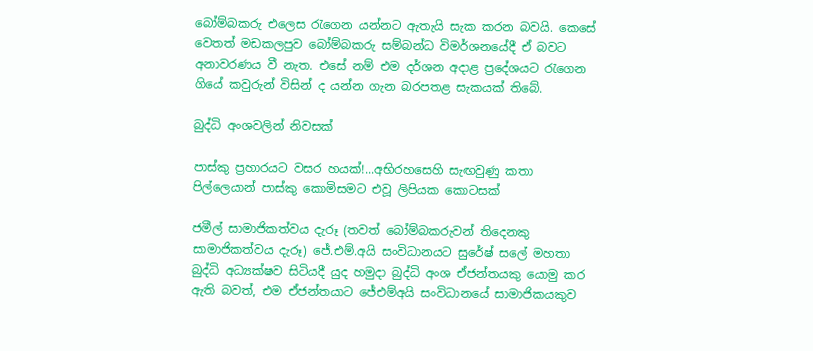බෝම්බකරු එලෙස රැගෙන යන්නට ඇතැයි සැක කරන බවයි. කෙසේ වෙතත් මඩකලපුව බෝම්බකරු සම්බන්ධ විමර්ශනයේදී ඒ බවට අනාවරණය වී නැත. එසේ නම් එම දර්ශන අදාළ ප්‍රදේශයට රැගෙන ගියේ කවුරුන් විසින් ද යන්න ගැන බරපතළ සැකයක් තිබේ.

බුද්ධි අංශවලින් නිවසක්

පාස්කු ප්‍රහාරයට වසර හයක්!...අභිරහසෙහි සැඟවුණු කතා
පිල්ලෙයාන් පාස්කු කොමිසමට එවූ ලිපියක කොටසක්

ජමීල් සාමාජිකත්වය දැරූ (තවත් බෝම්බකරුවන් තිදෙනකු සාමාජිකත්වය දැරූ) ජේ.එම්.අයි සංවිධානයට සුරේෂ් සලේ මහතා බුද්ධි අධ්‍යක්ෂව සිටියදී යුද හමුදා බුද්ධි අංශ ඒජන්තයකු යොමු කර ඇති බවත්, එම ඒජන්තයාට ජේඑම්අයි සංවිධානයේ සාමාජිකයකුව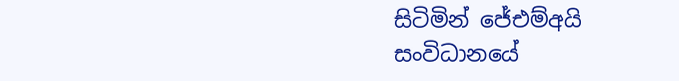සිටිමින් ජේඑම්අයි සංවිධානයේ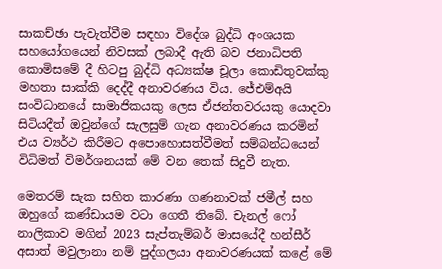සාකච්ඡා පැවැත්වීම සඳහා විදේශ බුද්ධි අංශයක සහයෝගයෙන් නිවසක් ලබාදී ඇති බව ජනාධිපති කොමිසමේ දී හිටපු බුද්ධි අධ්‍යක්ෂ චූලා කොඩිතුවක්කු මහතා සාක්කි දෙද්දී අනාවරණය විය. ජේඑම්අයි සංවිධානයේ සාමාජිකයකු ලෙස ඒජන්තවරයකු යොදවා සිටියදීත් ඔවුන්ගේ සැලසුම් ගැන අනාවරණය කරමින් එය ව්‍යර්ථ කිරීමට අපොහොසත්වීමත් සම්බන්ධයෙන් විධිමත් විමර්ශනයක් මේ වන තෙක් සිදුවී නැත.

මෙතරම් සැක සහිත කාරණා ගණනාවක් ජමීල් සහ ඔහුගේ කණ්ඩායම වටා ගෙතී තිබේ. චැනල් ෆෝ නාලිකාව මගින් 2023 සැප්තැම්බර් මාසයේදී හන්සීර් අසාත් මවුලානා නම් පුද්ගලයා අනාවරණයක් කළේ මේ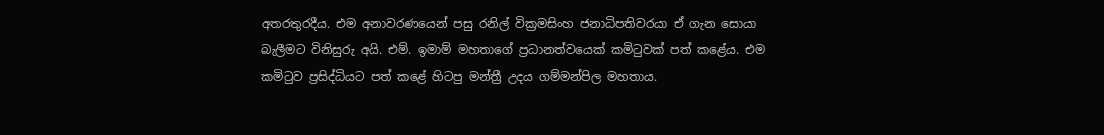අතරතුරදීය. එම අනාවරණයෙන් පසු රනිල් වික්‍රමසිංහ ජනාධිපතිවරයා ඒ ගැන සොයා බැලීමට විනිසුරු අයි. එම්. ඉමාම් මහතාගේ ප්‍රධානත්වයෙක් කමිටුවක් පත් කළේය. එම කමිටුව ප්‍රසිද්ධියට පත් කළේ හිටපු මන්ත්‍රී උදය ගම්මන්පිල මහතාය.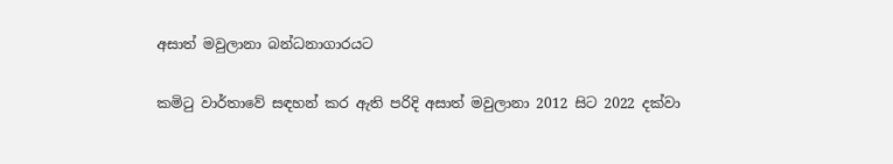අසාත් මවුලානා බන්ධනාගාරයට

කමිටු වාර්තාවේ සඳහන් කර ඇති පරිදි අසාත් මවුලානා 2012 සිට 2022 දක්වා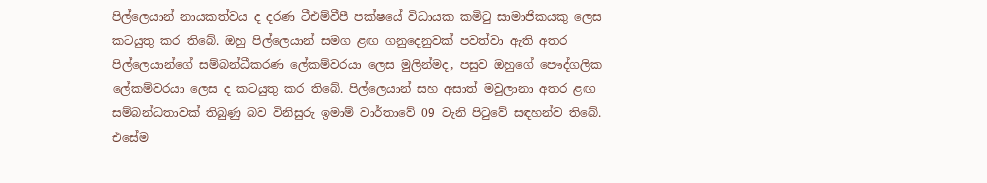පිල්ලෙයාන් නායකත්වය ද දරණ ටීඑම්වීපී පක්ෂයේ විධායක කමිටු සාමාජිකයකු ලෙස කටයුතු කර තිබේ. ඔහු පිල්ලෙයාන් සමග ළඟ ගනුදෙනුවක් පවත්වා ඇති අතර පිල්ලෙයාන්ගේ සම්බන්ධීකරණ ලේකම්වරයා ලෙස මුලින්මද, පසුව ඔහුගේ පෞද්ගලික ලේකම්වරයා ලෙස ද කටයුතු කර තිබේ. පිල්ලෙයාන් සහ අසාත් මවුලානා අතර ළඟ සම්බන්ධතාවක් තිබුණු බව විනිසුරු ඉමාම් වාර්තාවේ 09 වැනි පිටුවේ සඳහන්ව තිබේ. එසේම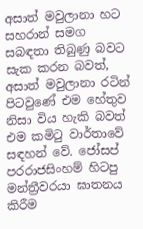අසාත් මවුලානා හට සහරාන් සමග සබඳතා තිබුණු බවට සැක කරන බවත්, අසාත් මවුලානා රටින් පිටවුණේ එම හේතුව නිසා විය හැකි බවත් එම කමිටු වාර්තාවේ සඳහන් වේ. ජෝසප් පරරාජසිංහම් හිටපු මන්ත්‍රීවරයා ඝාතනය කිරීම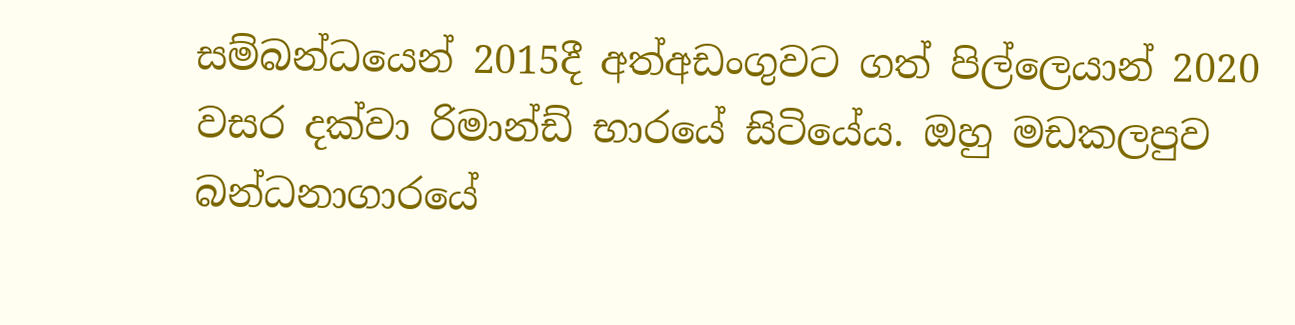සම්බන්ධයෙන් 2015දී අත්අඩංගුවට ගත් පිල්ලෙයාන් 2020 වසර දක්වා රිමාන්ඩ් භාරයේ සිටියේය. ඔහු මඩකලපුව බන්ධනාගාරයේ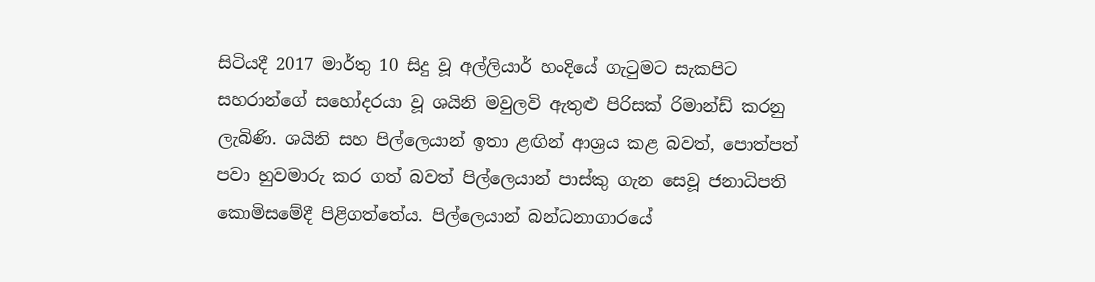සිටියදී 2017 මාර්තු 10 සිදු වූ අල්ලියාර් හංදියේ ගැටුමට සැකපිට සහරාන්ගේ සහෝදරයා වූ ශයිනි මවුලවි ඇතුළු පිරිසක් රිමාන්ඩ් කරනු ලැබිණි. ශයිනි සහ පිල්ලෙයාන් ඉතා ළඟින් ආශ්‍රය කළ බවත්, පොත්පත් පවා හුවමාරු කර ගත් බවත් පිල්ලෙයාන් පාස්කු ගැන සෙවූ ජනාධිපති කොමිසමේදී පිළිගත්තේය. පිල්ලෙයාන් බන්ධනාගාරයේ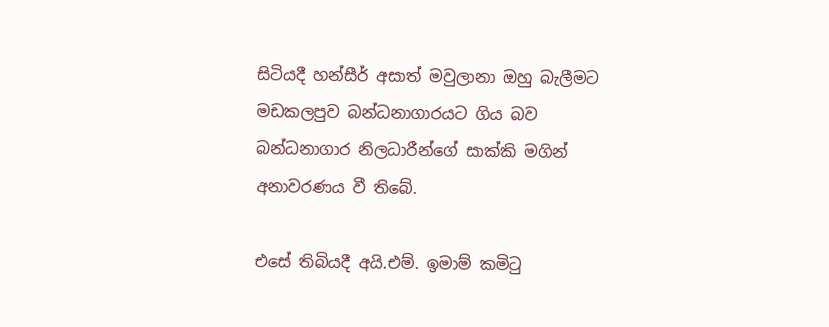සිටියදී හන්සීර් අසාත් මවුලානා ඔහු බැලීමට මඩකලපුව බන්ධනාගාරයට ගිය බව බන්ධනාගාර නිලධාරීන්ගේ සාක්කි මගින් අනාවරණය වී තිබේ.

එසේ තිබියදී අයි.එම්. ඉමාම් කමිටු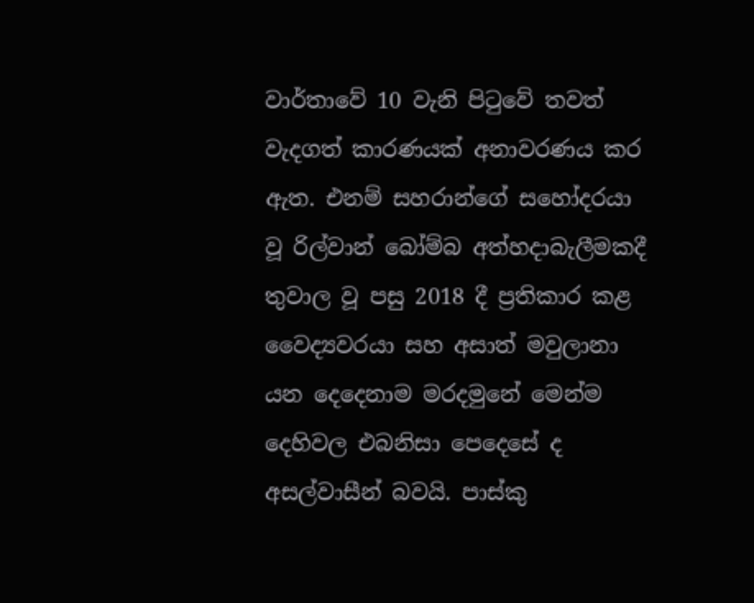වාර්තාවේ 10 වැනි පිටුවේ තවත් වැදගත් කාරණයක් අනාවරණය කර ඇත. එනම් සහරාන්ගේ සහෝදරයා වූ රිල්වාන් බෝම්බ අත්හදාබැලීමකදී තුවාල වූ පසු 2018 දී ප්‍රතිකාර කළ වෛද්‍යවරයා සහ අසාත් මවුලානා යන දෙදෙනාම මරදමුනේ මෙන්ම දෙහිවල එබනිසා පෙදෙසේ ද අසල්වාසීන් බවයි. පාස්කු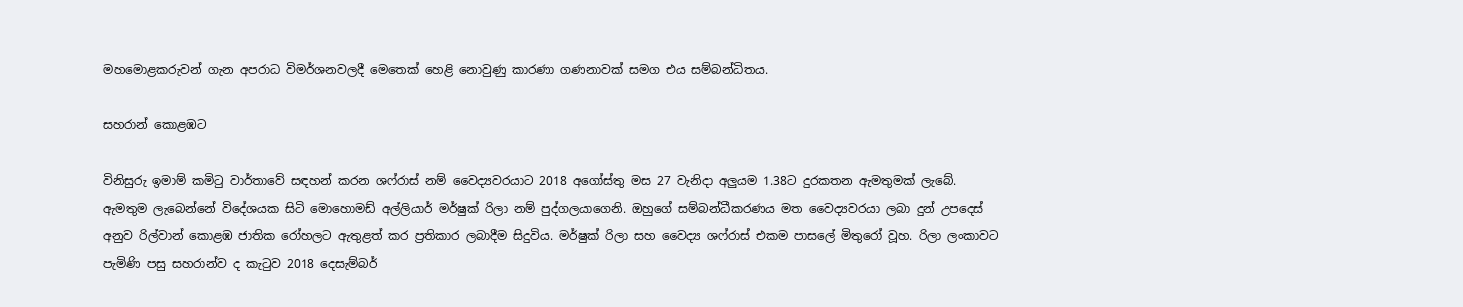මහමොළකරුවන් ගැන අපරාධ විමර්ශනවලදී මෙතෙක් හෙළි නොවුණු කාරණා ගණනාවක් සමග එය සම්බන්ධිතය.

සහරාන් කොළඹට

විනිසුරු ඉමාම් කමිටු වාර්තාවේ සඳහන් කරන ශෆ්රාස් නම් වෛද්‍යවරයාට 2018 අගෝස්තු මස 27 වැනිදා අලුයම 1.38ට දුරකතන ඇමතුමක් ලැබේ. ඇමතුම ලැබෙන්නේ විදේශයක සිටි මොහොමඩ් අල්ලියාර් මර්ෂුක් රිලා නම් පුද්ගලයාගෙනි. ඔහුගේ සම්බන්ධීකරණය මත වෛද්‍යවරයා ලබා දුන් උපදෙස් අනුව රිල්වාන් කොළඹ ජාතික රෝහලට ඇතුළත් කර ප්‍රතිකාර ලබාදීම සිදුවිය. මර්ෂුක් රිලා සහ වෛද්‍ය ශෆ්රාස් එකම පාසලේ මිතුරෝ වූහ. රිලා ලංකාවට පැමිණි පසු සහරාන්ව ද කැටුව 2018 දෙසැම්බර්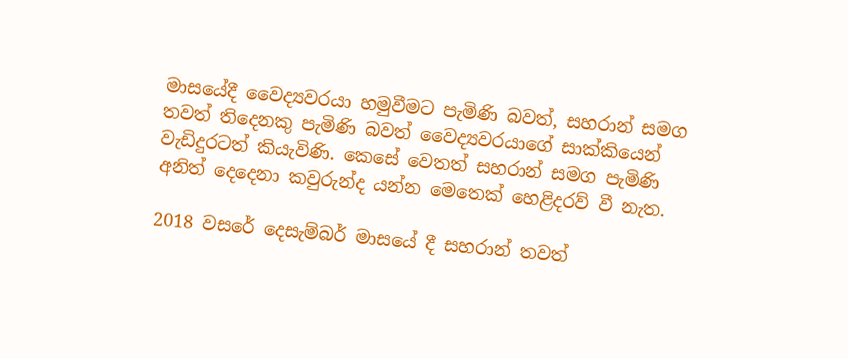මාසයේදී වෛද්‍යවරයා හමුවීමට පැමිණි බවත්, සහරාන් සමග තවත් තිදෙනකු පැමිණි බවත් වෛද්‍යවරයාගේ සාක්කියෙන් වැඩිදුරටත් කියැවිණි. කෙසේ වෙතත් සහරාන් සමග පැමිණි අනිත් දෙදෙනා කවුරුන්ද යන්න මෙතෙක් හෙළිදරව් වී නැත.

2018 වසරේ දෙසැම්බර් මාසයේ දී සහරාන් තවත්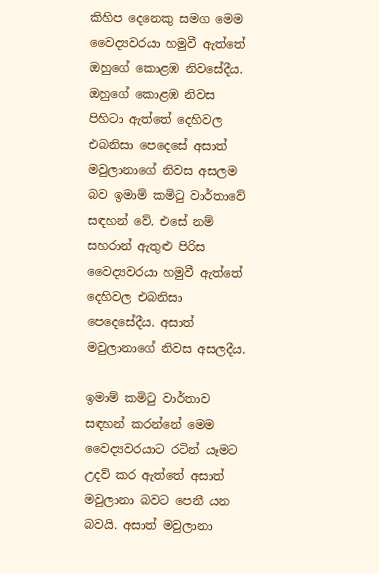කිහිප දෙනෙකු සමග මෙම වෛද්‍යවරයා හමුවී ඇත්තේ ඔහුගේ කොළඹ නිවසේදීය. ඔහුගේ කොළඹ නිවස පිහිටා ඇත්තේ දෙහිවල එබනිසා පෙදෙසේ අසාත් මවුලානාගේ නිවස අසලම බව ඉමාම් කමිටු වාර්තාවේ සඳහන් වේ. එසේ නම් සහරාන් ඇතුළු පිරිස වෛද්‍යවරයා හමුවී ඇත්තේ දෙහිවල එබනිසා පෙදෙසේදීය. අසාත් මවුලානාගේ නිවස අසලදීය.

ඉමාම් කමිටු වාර්තාව සඳහන් කරන්නේ මෙම වෛද්‍යවරයාට රටින් යෑමට උදව් කර ඇත්තේ අසාත් මවුලානා බවට පෙනී යන බවයි. අසාත් මවුලානා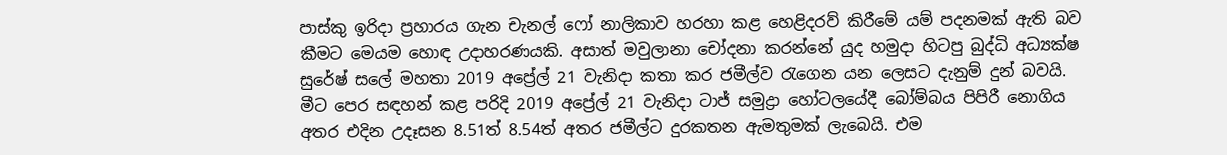පාස්කු ඉරිදා ප්‍රහාරය ගැන චැනල් ෆෝ නාලිකාව හරහා කළ හෙළිදරව් කිරීමේ යම් පදනමක් ඇති බව කීමට මෙයම හොඳ උදාහරණයකි. අසාත් මවුලානා චෝදනා කරන්නේ යුද හමුදා හිටපු බුද්ධි අධ්‍යක්ෂ සුරේෂ් සලේ මහතා 2019 අප්‍රේල් 21 වැනිදා කතා කර ජමීල්ව රැගෙන යන ලෙසට දැනුම් දුන් බවයි. මීට පෙර සඳහන් කළ පරිදි 2019 අප්‍රේල් 21 වැනිදා ටාජ් සමුද්‍රා හෝටලයේදී බෝම්බය පිපිරී නොගිය අතර එදින උදෑසන 8.51ත් 8.54ත් අතර ජමීල්ට දුරකතන ඇමතුමක් ලැබෙයි. එම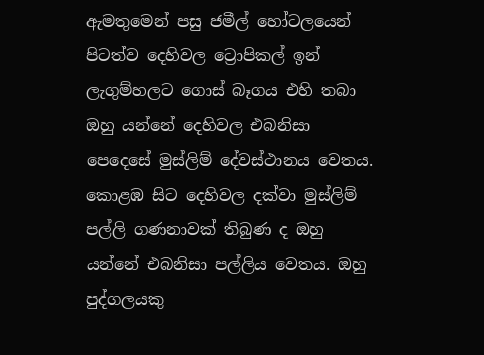ඇමතුමෙන් පසු ජමීල් හෝටලයෙන් පිටත්ව දෙහිවල ට්‍රොපිකල් ඉන් ලැගුම්හලට ගොස් බෑගය එහි තබා ඔහු යන්නේ දෙහිවල එබනිසා පෙදෙසේ මුස්ලිම් දේවස්ථානය වෙතය. කොළඹ සිට දෙහිවල දක්වා මුස්ලිම් පල්ලි ගණනාවක් තිබුණ ද ඔහු යන්නේ එබනිසා පල්ලිය වෙතය. ඔහු පුද්ගලයකු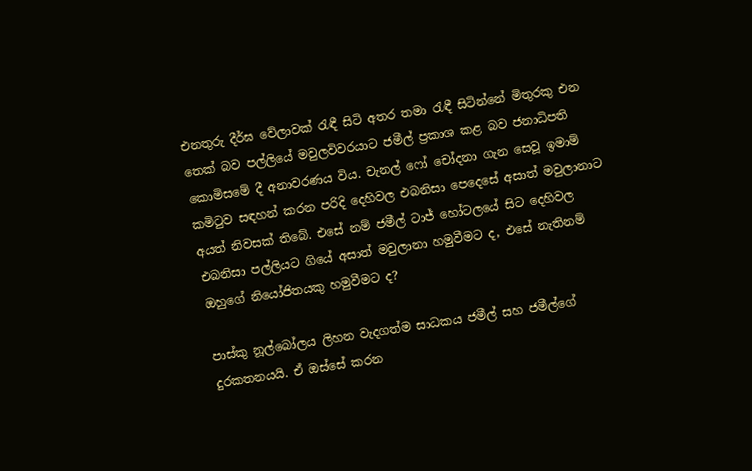එනතුරු දීර්ඝ වේලාවක් රැඳී සිටි අතර තමා රැඳී සිටින්නේ මිතුරකු එන තෙක් බව පල්ලියේ මවුලවිවරයාට ජමීල් ප්‍රකාශ කළ බව ජනාධිපති කොමිසමේ දී අනාවරණය විය. චැනල් ෆෝ චෝදනා ගැන සෙවූ ඉමාම් කමිටුව සඳහන් කරන පරිදි දෙහිවල එබනිසා පෙදෙසේ අසාත් මවුලානාට අයත් නිවසක් තිබේ. එසේ නම් ජමීල් ටාජ් හෝටලයේ සිට දෙහිවල එබනිසා පල්ලියට ගියේ අසාත් මවුලානා හමුවීමට ද, එසේ නැතිනම් ඔහුගේ නියෝජිතයකු හමුවීමට ද?

පාස්කු නූල්බෝලය ලිහන වැදගත්ම සාධකය ජමීල් සහ ජමීල්ගේ දුරකතනයයි. ඒ ඔස්සේ කරන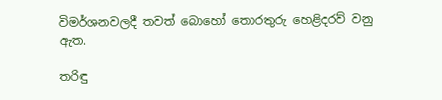විමර්ශනවලදී තවත් බොහෝ තොරතුරු හෙළිදරව් වනු ඇත.

තරිඳු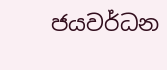ජයවර්ධන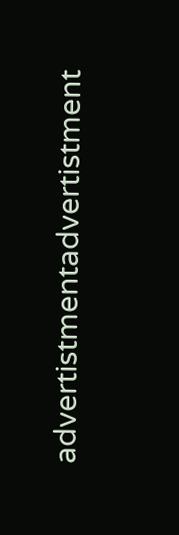advertistmentadvertistment